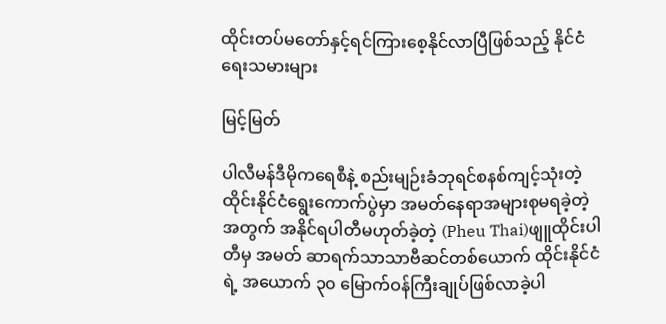ထိုင်းတပ်မတော်နှင့်ရင်ကြားစေ့နိုင်လာပြီဖြစ်သည့် နိုင်ငံရေးသမားများ

မြင့်မြတ်

ပါလီမန်ဒီမိုကရေစီနဲ့ စည်းမျဉ်းခံဘုရင်စနစ်ကျင့်သုံးတဲ့ ထိုင်းနိုင်ငံရွေးကောက်ပွဲမှာ အမတ်နေရာအများစုမရခဲ့တဲ့အတွက် အနိုင်ရပါတီမဟုတ်ခဲ့တဲ့ (Pheu Thai)ဖျူထိုင်းပါတီမှ အမတ် ဆာရက်သာသာဗီဆင်တစ်ယောက် ထိုင်းနိုင်ငံရဲ့ အယောက် ၃၀ မြောက်ဝန်ကြီးချုပ်ဖြစ်လာခဲ့ပါ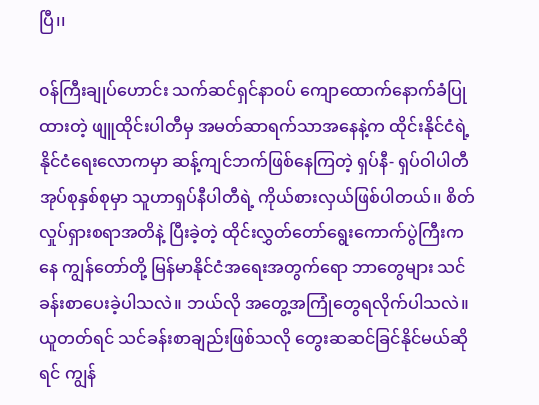ပြီ၊၊

၀န်ကြီးချုပ်ဟောင်း သက်ဆင်ရှင်နာဝပ် ကျောထောက်နောက်ခံပြုထားတဲ့ ဖျူထိုင်းပါတီမှ အမတ်ဆာရက်သာအနေနဲ့က ထိုင်းနိုင်ငံရဲ့နိုင်ငံရေးလောကမှာ ဆန့်ကျင်ဘက်ဖြစ်‌နေကြတဲ့ ရှပ်နီ- ရှပ်ဝါပါတီအုပ်စုနှစ်စုမှာ သူဟာရှပ်နီပါတီရဲ့ ကိုယ်စားလှယ်ဖြစ်ပါတယ်၊၊ စိတ်လှုပ်ရှားစရာအတိနဲ့ ပြီးခဲ့တဲ့ ထိုင်းလွှတ်တော်ရွေးကောက်ပွဲကြီးကနေ ကျွန်တော်တို့ မြန်မာနိုင်ငံအရေးအတွက်ရော ဘာတွေများ သင်ခန်းစာပေးခဲ့ပါသလဲ။ ဘယ်လို အတွေ့အကြုံတွေရလိုက်ပါသလဲ။ ယူတတ်ရင် သင်ခန်းစာချည်းဖြစ်သလို တွေးဆဆင်ခြင်နိုင်မယ်ဆိုရင် ကျွန်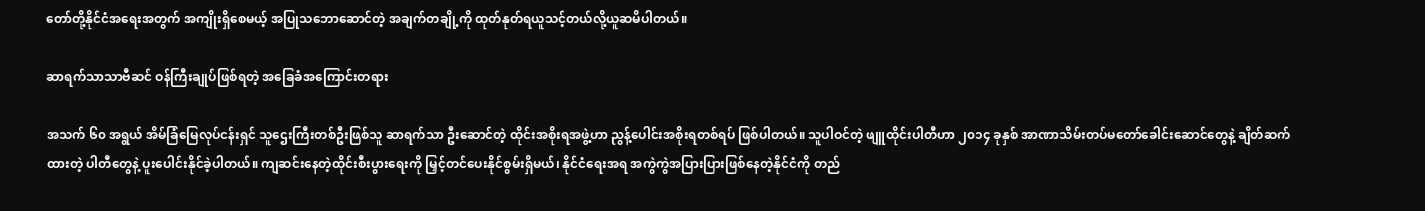တော်တို့နိုင်ငံအရေးအတွက် အကျိုးရှိစေမယ့် အပြုသဘောဆောင်တဲ့ အချက်တချို့ကို ထုတ်နုတ်ရယူသင့်တယ်လို့ယူဆမိပါတယ်။

ဆာရက်သာသာဗီဆင် ဝန်ကြီးချုပ်ဖြစ်ရတဲ့ အခြေခံအကြောင်းတရား

အသက် ၆၀ အရွယ် အိမ်ခြံမြေလုပ်ငန်းရှင် သူဌေးကြီးတစ်ဦးဖြစ်သူ ဆာရက်သာ ဦး‌ဆောင်တဲ့ ထိုင်းအစိုးရအဖွဲ့ဟာ ညွန့်ပေါင်းအစိုးရတစ်ရပ် ဖြစ်ပါတယ်။ သူပါဝင်တဲ့ ဖျူထိုင်းပါတီဟာ ၂၀၁၄ ခုနှစ် အာဏာသိမ်းတပ်မတော်ခေါင်းဆောင်တွေနဲ့ ချိတ်ဆက်ထားတဲ့ ပါတီတွေနဲ့ ပူးပေါင်းနိုင်ခဲ့ပါတယ်။ ကျဆင်းနေတဲ့ထိုင်းစီးပွားရေးကို မြှင့်တင်ပေးနိုင်စွမ်းရှိမယ်၊ နိုင်ငံရေးအရ အကွဲကွဲအပြားပြားဖြစ်နေတဲ့နိုင်ငံကို တည်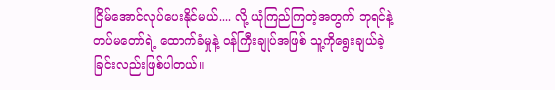ငြိမ်အောင်လုပ်ပေးနိုင်မယ်.... လို့ ယုံကြည်ကြတဲ့အတွက် ဘုရင်နဲ့တပ်မတော်ရဲ့ ထောက်ခံမှုနဲ့ ဝန်ကြီးချုပ်အဖြစ် သူ့ကိုရွေးချယ်ခဲ့ခြင်းလည်းဖြစ်ပါတယ်။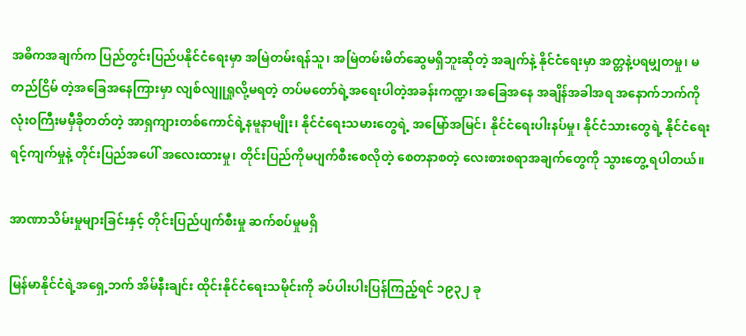အဓိကအချက်က ပြည်တွင်းပြည်ပနိုင်ငံရေးမှာ အမြဲတမ်းရန်သူ၊ အမြဲတမ်းမိတ်ဆွေမရှိဘူးဆိုတဲ့ အချက်နဲ့ နိုင်ငံရေးမှာ အတ္တနဲ့ပရမျှတမှု၊ မတည်ငြိမ် တဲ့အခြေအနေကြားမှာ လျစ်လျူရှုလို့မရတဲ့ တပ်မတော်ရဲ့အရေးပါတဲ့အခန်းကဏ္ဍ၊ အခြေအနေ အချိန်အခါအရ အနောက်ဘက်ကို လုံးဝကြီးမမှီခိုတတ်တဲ့ အာရှကျားတစ်ကောင်ရဲ့နမူနာမျိုး၊ နိုင်ငံရေးသမားတွေရဲ့ အမြော်အမြင်၊ နိုင်ငံရေးပါးနပ်မှု၊ နိုင်ငံသားတွေရဲ့ နိုင်ငံရေးရင့်ကျက်မှုနဲ့ တိုင်းပြည်အပေါ် အလေးထားမှု၊ တိုင်းပြည်ကိုမပျက်စီးစေလိုတဲ့ စေတနာစတဲ့ လေးစားစရာအချက်တွေကို သွားတွေ့ ရပါတယ်။

အာဏာသိမ်းမှုများခြင်းနှင့် တိုင်းပြည်ပျက်စီးမှု ဆက်စပ်မှုမရှိ

မြန်မာနိုင်ငံရဲ့အရှေ့ဘက် အိမ်နီးချင်း ထိုင်းနိုင်ငံရေးသမိုင်းကို ခပ်ပါးပါးပြန်ကြည့်ရင် ၁၉၃၂ ခု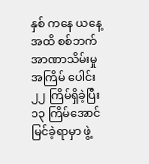နှစ် ကနေ ယနေ့အထိ စစ်ဘက်အာဏာသိမ်းမှုအကြိမ် ပေါင်း ၂၂ ကြိမ်ရှိခဲ့ပြီး ၁၃ ကြိမ်အောင်မြင်ခဲ့ရာမှာ ဖွဲ့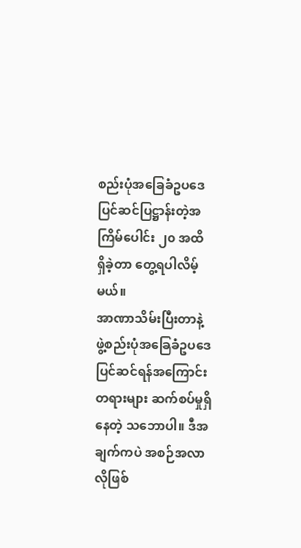စည်းပုံအခြေခံဥပဒေပြင်ဆင်ပြဋ္ဌာန်းတဲ့အကြိမ်ပေါင်း ၂၀ အထိ ရှိခဲ့တာ တွေ့ရပါလိမ့်မယ်။
အာဏာသိမ်းပြီးတာနဲ့ ဖွဲ့စည်းပုံအခြေခံဥပဒေ ပြင်ဆင်ရန်အကြောင်းတရားများ ဆက်စပ်မှုရှိနေတဲ့ သဘောပါ။ ဒီအချက်ကပဲ အစဉ်အလာလိုဖြစ်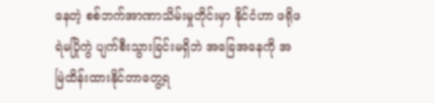နေတဲ့ စစ်ဘက်အာဏာသိမ်းမှုတိုင်းမှာ နိုင်ငံဟာ ဖရိုဖရဲမပြိုကွဲ ပျက်စီးသွားခြင်းမရှိဘဲ အခြေအနေကို အမြဲထိန်းထားနိုင်တာတွေ့ရ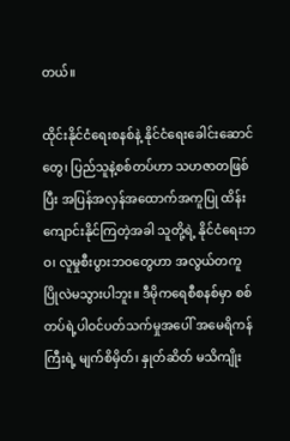တယ်။

ထိုင်းနိုင်ငံရေးစနစ်နဲ့ နိုင်ငံရေးခေါင်းဆောင်တွေ၊ ပြည်သူနဲ့စစ်တပ်ဟာ သဟဇာတဖြစ်ပြီး အပြန်အလှန်အထောက်အကူပြု ထိန်းကျောင်းနိုင်ကြတဲ့အခါ သူတို့ရဲ့ နိုင်ငံရေးဘဝ၊ လူမှုစီးပွားဘဝတွေဟာ အလွယ်တကူ ပြိုလဲမသွားပါဘူး။ ဒီမိုကရေစီစနစ်မှာ စစ်တပ်ရဲ့ပါဝင်ပတ်သက်မှုအပေါ် အမေရိကန် ကြီးရဲ့ မျက်စိမှိတ်၊ နှုတ်ဆိတ် မသိကျိုး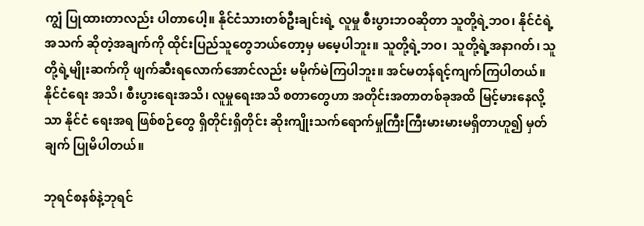ကျွံ ပြုထားတာလည်း ပါတာပေါ့။ နိုင်ငံသားတစ်ဦးချင်းရဲ့ လူမှု စီးပွားဘဝဆိုတာ သူတို့ရဲ့ဘဝ၊ နိုင်ငံရဲ့ အသက် ဆိုတဲ့အချက်ကို ထိုင်းပြည်သူတွေဘယ်တော့မှ မမေ့ပါဘူး။ သူတို့ရဲ့ဘဝ၊ သူတို့ရဲ့အနာဂတ်၊ သူတို့ရဲ့မျိုးဆက်ကို ဖျက်ဆီးရလောက်အောင်လည်း မမိုက်မဲကြပါဘူး။ အင်မတန်ရင့်ကျက်ကြပါတယ်။ နိုင်ငံရေး အသိ၊ စီးပွားရေးအသိ၊ လူမှုရေးအသိ စတာတွေဟာ အတိုင်းအတာတစ်ခုအထိ မြင့်မားနေလို့သာ နိုင်ငံ ရေးအရ ဖြစ်စဉ်တွေ ရှိတိုင်းရှိတိုင်း ဆိုးကျိုးသက်ရောက်မှုကြီးကြီးမားမားမရှိတာဟူ၍ မှတ်ချက် ပြုမိပါတယ်။

ဘုရင်စနစ်နဲ့ဘုရင်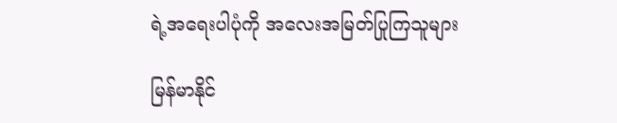ရဲ့အရေးပါပုံကို အလေးအမြတ်ပြုကြသူများ

မြန်မာနိုင်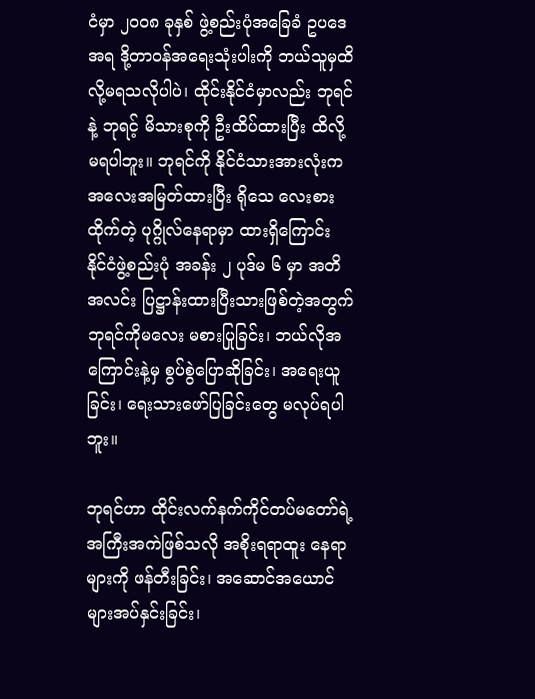ငံမှာ ၂၀၀၈ ခုနှစ် ဖွဲ့စည်းပုံအခြေခံ ဥပဒေအရ ဒို့တာဝန်အရေးသုံးပါးကို ဘယ်သူမှထိ လို့မရသလိုပါပဲ၊ ထိုင်းနိုင်ငံမှာလည်း ဘုရင်နဲ့ ဘုရင့် မိသားစုကို ဦးထိပ်ထားပြီး ထိလို့မရပါဘူး။ ဘုရင်ကို နိုင်ငံသားအားလုံးက အလေးအမြတ်ထားပြီး ရိုသေ လေးစားထိုက်တဲ့ ပုဂ္ဂိုလ်နေရာမှာ ထားရှိကြောင်း နိုင်ငံဖွဲ့စည်းပုံ အခန်း ၂ ပုဒ်မ ၆ မှာ အတိအလင်း ပြဋ္ဌာန်းထားပြီးသားဖြစ်တဲ့အတွက် ဘုရင်ကိုမလေး မစားပြုခြင်း၊ ဘယ်လိုအကြောင်းနဲ့မှ စွပ်စွဲပြောဆိုခြင်း၊ အရေးယူခြင်း၊ ရေးသားဖော်ပြခြင်းတွေ မလုပ်ရပါဘူး။

ဘုရင်ဟာ ထိုင်းလက်နက်ကိုင်တပ်မတော်ရဲ့ အကြီးအကဲဖြစ်သလို အစိုးရရာထူး နေရာများကို ဖန်တီးခြင်း၊ အဆောင်အယောင်များအပ်နှင်းခြင်း၊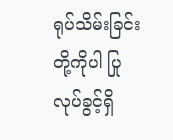ရုပ်သိမ်းခြင်းတို့ကိုပါ ပြုလုပ်ခွင့်ရှိ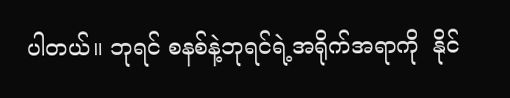ပါတယ်။ ဘုရင် စနစ်နဲ့ဘုရင်ရဲ့အရိုက်အရာကို  နိုင်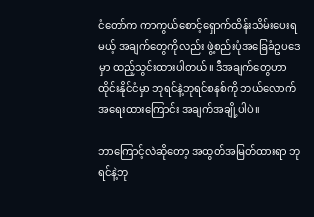ငံတော်က ကာကွယ်စောင့်ရှောက်ထိန်းသိမ်းပေးရမယ့် အချက်တွေကိုလည်း ဖွဲ့စည်းပုံအခြေခံဥပဒေမှာ ထည့်သွင်းထားပါတယ်။ ဒီအချက်တွေဟာ ထိုင်းနိုင်ငံမှာ ဘုရင်နဲ့ဘုရင်စနစ်ကို ဘယ်လောက်အရေးထားကြောင်း အချက်အချို့ပါပဲ။

ဘာကြောင့်လဲဆိုတော့ အထွတ်အမြတ်ထားရာ ဘုရင်နဲ့ဘု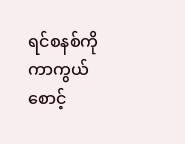ရင်စနစ်ကို ကာကွယ်စောင့်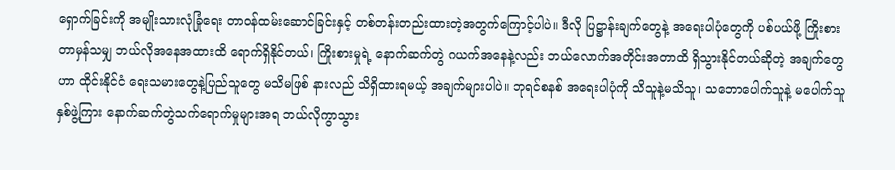ရှောက်ခြင်းကို အမျိုးသားလုံခြုံရေး တာဝန်ထမ်းဆောင်ခြင်းနှင့် တစ်တန်းတည်းထားတဲ့အတွက်‌ကြောင့်ပါပဲ။ ဒီလို ပြဋ္ဌာန်းချက်တွေနဲ့ အရေးပါပုံတွေကို ပစ်ပယ်ဖို့ ကြိုးစားတာမှန်သမျှ ဘယ်လိုအနေအထားထိ ရောက်ရှိနိုင်တယ်၊ ကြိုးစားမှုရဲ့ နောက်ဆက်တွဲ ဂယက်အနေနဲ့လည်း ဘယ်လောက်အတိုင်းအတာထိ ရှိသွားနိုင်တယ်ဆိုတဲ့ အချက်တွေဟာ ထိုင်းနိုင်ငံ ရေးသမားတွေနဲ့ပြည်သူတွေ မသိမဖြစ် နားလည် သိရှိထားရမယ့် အချက်များပါပဲ။ ဘုရင်စနစ် အရေးပါပုံကို သိသူနဲ့မသိသူ၊ သဘောပေါက်သူနဲ့ မပေါက်သူ နှစ်ဖွဲ့ကြား နောက်ဆက်တွဲသက်ရောက်မှုများအရ ဘယ်လိုကွာသွား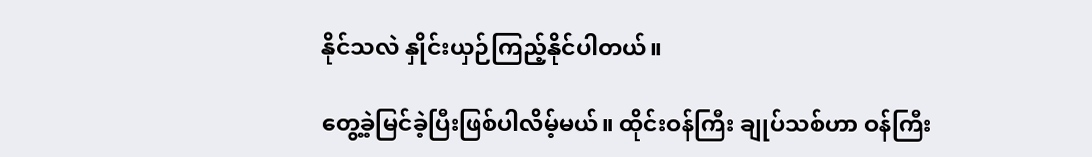နိုင်သလဲ နှိုင်းယှဉ်ကြည့်နိုင်ပါတယ်။

တွေ့ခဲ့မြင်ခဲ့ပြီးဖြစ်ပါလိမ့်မယ်။ ထိုင်းဝန်ကြီး ချုပ်သစ်ဟာ ဝန်ကြီး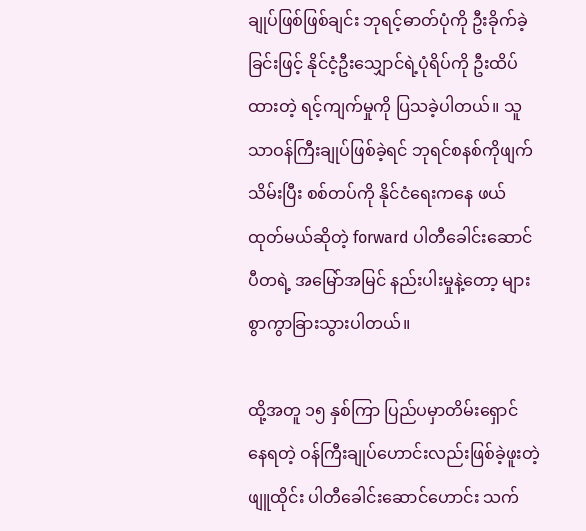ချုပ်ဖြစ်ဖြစ်ချင်း ဘုရင့်ဓာတ်ပုံကို ဦးခိုက်ခဲ့ခြင်းဖြင့် နိုင်ငံ့ဦးသျှောင်ရဲ့ပုံရိပ်ကို ဦးထိပ်ထားတဲ့ ရင့်ကျက်မှုကို ပြသခဲ့ပါတယ်။ သူသာဝန်ကြီးချုပ်ဖြစ်ခဲ့ရင် ဘုရင်စနစ်ကိုဖျက်သိမ်းပြီး စစ်တပ်ကို နိုင်ငံရေးကနေ ဖယ်ထုတ်မယ်ဆိုတဲ့ forward ပါတီခေါင်းဆောင် ပီတရဲ့ အမြော်အမြင် နည်းပါးမှုနဲ့တော့ များစွာကွာခြားသွားပါတယ်။

ထို့အတူ ၁၅ နှစ်ကြာ ပြည်ပမှာတိမ်းရှောင် နေရတဲ့ ဝန်ကြီးချုပ်ဟောင်းလည်းဖြစ်ခဲ့ဖူးတဲ့ ဖျူထိုင်း ပါတီခေါင်းဆောင်ဟောင်း သက်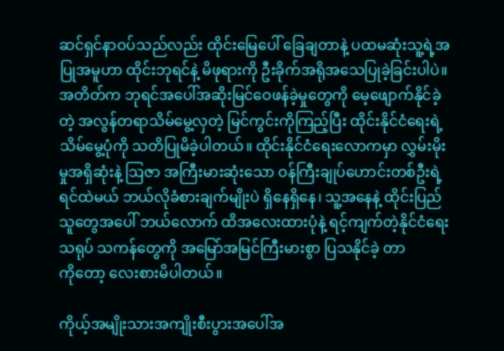ဆင်ရှင်နာဝပ်သည်လည်း ထိုင်းမြေပေါ် ခြေချတာနဲ့ ပထမဆုံးသူ့ရဲ့အပြုအမူဟာ ထိုင်းဘုရင်နဲ့ မိဖုရားကို ဦးခိုက်အရိုအသေပြုခဲ့ခြင်းပါပဲ။ အတိတ်က ဘုရင်အပေါ်အဆိုးမြင်ဝေဖန်ခဲ့မှုတွေကို မေ့ဖျောက်နိုင်ခဲ့တဲ့ အလွန်တရာသိမ်မွေ့လှတဲ့ မြင်ကွင်းကိုကြည့်ပြီး ထိုင်းနိုင်ငံရေးရဲ့ သိမ်မွေ့ပုံကို သတိပြုမိခဲ့ပါတယ်။ ထိုင်းနိုင်ငံရေးလောကမှာ လွှမ်းမိုးမှုအရှိဆုံးနဲ့ ဩဇာ အကြီးမားဆုံးသော ဝန်ကြီးချုပ်ဟောင်းတစ်ဦးရဲ့ ရင်ထဲမယ် ဘယ်လိုခံစားချက်မျိုးပဲ ရှိနေရှိနေ၊ သူ့အနေနဲ့ ထိုင်းပြည်သူတွေအပေါ် ဘယ်လောက် ထိအလေးထားပုံနဲ့ ရင့်ကျက်တဲ့နိုင်ငံရေးသရုပ် သကန်တွေကို အမြော်အမြင်ကြီးမားစွာ ပြသနိုင်ခဲ့ တာကို‌တော့ လေးစားမိပါတယ်။

ကိုယ့်အမျိုးသားအကျိုးစီးပွားအပေါ်အ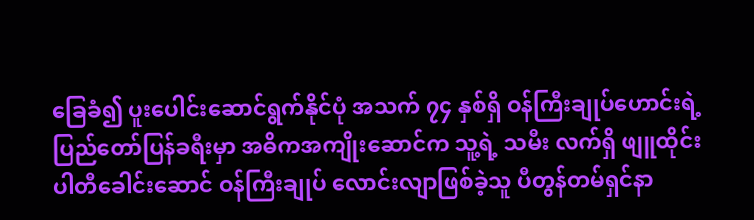ခြေခံ၍ ပူးပေါင်းဆောင်ရွက်နိုင်ပုံ အသက် ၇၄ နှစ်ရှိ ဝန်ကြီးချုပ်ဟောင်းရဲ့ ပြည်တော်ပြန်ခရီးမှာ အဓိကအကျိုးဆောင်က သူ့ရဲ့ သမီး လက်ရှိ ဖျူထိုင်းပါတီခေါင်းဆောင် ဝန်ကြီးချုပ် လောင်းလျာဖြစ်ခဲ့သူ ပီတွန်တမ်ရှင်နာ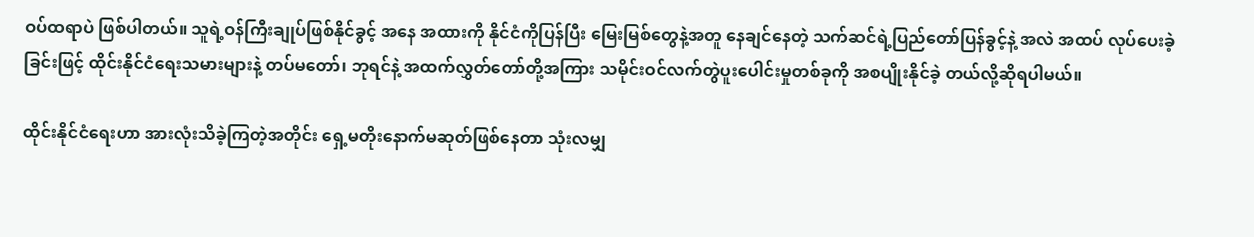ဝပ်ထရာပဲ ဖြစ်ပါတယ်။ သူရဲ့ဝန်ကြီးချုပ်ဖြစ်နိုင်ခွင့် အနေ အထားကို နိုင်ငံကိုပြန်ပြီး မြေးမြစ်တွေနဲ့အတူ နေချင်နေတဲ့ သက်ဆင်ရဲ့ပြည်တော်ပြန်ခွင့်နဲ့ အလဲ အထပ် လုပ်ပေးခဲ့ခြင်းဖြင့် ထိုင်းနိုင်ငံရေးသမားများနဲ့ တပ်မတော်၊ ဘုရင်နဲ့ အထက်လွှတ်တော်တို့အကြား သမိုင်းဝင်လက်တွဲပူး‌ပေါင်းမှုတစ်ခုကို အစပျိုးနိုင်ခဲ့ တယ်လို့ဆိုရပါမယ်။

ထိုင်းနိုင်ငံရေးဟာ အားလုံးသိခဲ့ကြတဲ့အတိုင်း ရှေ့မတိုးနောက်မဆုတ်ဖြစ်နေတာ သုံးလမျှ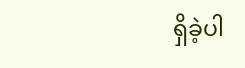ရှိခဲ့ပါ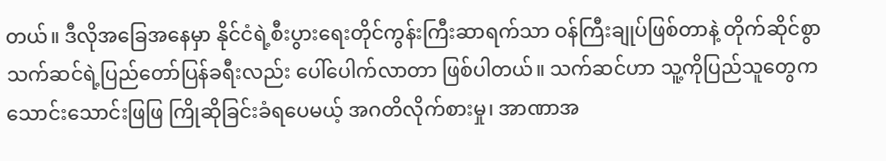တယ်။ ဒီလိုအခြေအနေမှာ နိုင်ငံရဲ့စီးပွားရေးတိုင်ကွန်းကြီးဆာရက်သာ ဝန်ကြီးချုပ်ဖြစ်တာနဲ့ တိုက်ဆိုင်စွာ သက်ဆင်ရဲ့ပြည်တော်ပြန်ခရီးလည်း ပေါ်ပေါက်လာတာ ဖြစ်ပါတယ်။ သက်ဆင်ဟာ သူ့ကိုပြည်သူတွေက သောင်းသောင်းဖြဖြ ကြိုဆိုခြင်းခံရပေမယ့် အဂတိလိုက်စားမှု၊ အာဏာအ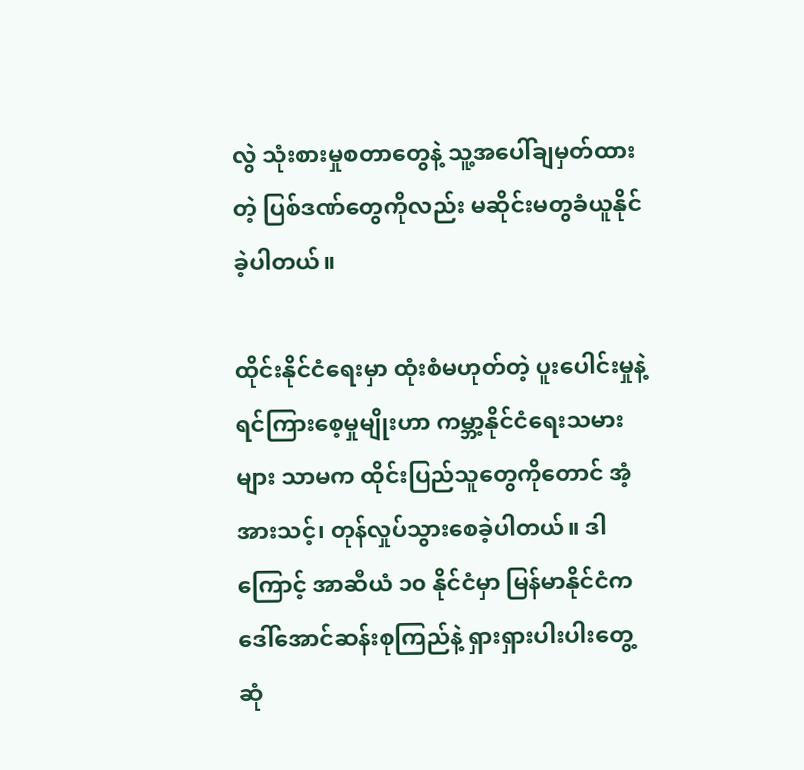လွဲ သုံးစားမှုစတာတွေနဲ့ သူ့အပေါ်ချမှတ်ထားတဲ့ ပြစ်ဒဏ်တွေကိုလည်း မဆိုင်းမတွခံယူနိုင်ခဲ့ပါတယ်။

ထိုင်းနိုင်ငံရေးမှာ ထုံးစံမဟုတ်တဲ့ ပူးပေါင်းမှုနဲ့ ရင်ကြားစေ့မှုမျိုးဟာ ကမ္ဘာ့နိုင်ငံရေးသမားများ သာမက ထိုင်းပြည်သူတွေကိုတောင် အံ့အားသင့်၊ တုန်လှုပ်သွားစေခဲ့ပါတယ်။ ဒါကြောင့် အာဆီယံ ၁၀ နိုင်ငံမှာ မြန်မာနိုင်ငံက ဒေါ်အောင်ဆန်းစုကြည်နဲ့ ရှားရှားပါးပါးတွေ့ဆုံ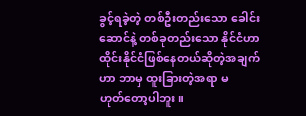ခွင့်ရခဲ့တဲ့ တစ်ဦးတည်းသော ခေါင်းဆောင်နဲ့ တစ်ခုတည်းသော နိုင်ငံဟာ ထိုင်းနိုင်ငံဖြစ်နေတယ်ဆိုတဲ့အချက်ဟာ ဘာမှ ထူးခြားတဲ့အရာ မဟုတ်‌တော့ပါဘူး။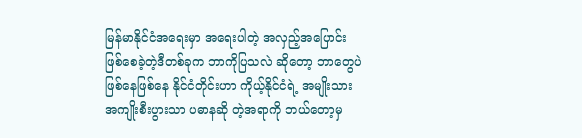မြန်မာနိုင်ငံအရေးမှာ အရေးပါတဲ့ အလှည့်အပြောင်းဖြစ်စေခဲ့တဲ့ဒီတစ်ခုက ဘာကိုပြသလဲ ဆိုတော့ ဘာတွေပဲဖြစ်နေဖြစ်နေ နိုင်ငံတိုင်းဟာ ကိုယ့်နိုင်ငံရဲ့ အမျိုးသားအကျိုးစီးပွားသာ ပဓာနဆို တဲ့အရာကို ဘယ်တော့မှ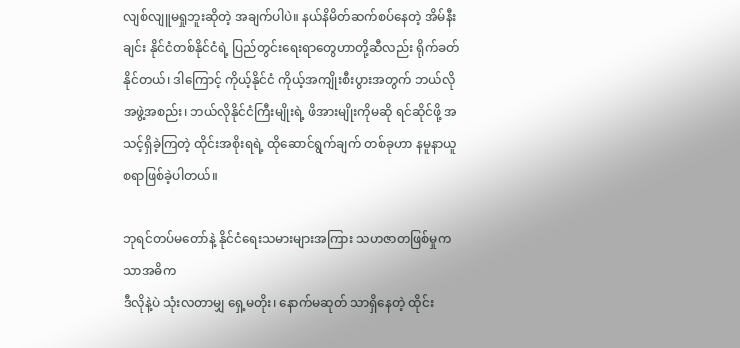လျစ်လျူမရှုဘူးဆိုတဲ့ အချက်ပါပဲ။ နယ်နိမိတ်ဆက်စပ်နေတဲ့ အိမ်နီးချင်း နိုင်ငံတစ်နိုင်ငံရဲ့ ပြည်တွင်းရေးရာတွေဟာတို့ဆီလည်း ရိုက်ခတ်နိုင်တယ်၊ ဒါကြောင့် ကိုယ့်နိုင်ငံ ကိုယ့်အကျိုးစီးပွားအတွက် ဘယ်လိုအဖွဲ့အစည်း၊ ဘယ်လိုနိုင်ငံကြီးမျိုးရဲ့ ဖိအားမျိုးကိုမဆို ရင်ဆိုင်ဖို့ အသင့်ရှိခဲ့ကြတဲ့ ထိုင်းအစိုးရရဲ့ ထိုဆောင်ရွက်ချက် တစ်ခုဟာ နမူနာယူစရာဖြစ်ခဲ့ပါတယ်။

ဘုရင်တပ်မတော်နဲ့ နိုင်ငံရေးသမားများအကြား သဟဇာတဖြစ်မှုကသာအဓိက
ဒီလိုနဲ့ပဲ သုံးလတာမျှ ရှေ့မတိုး၊ နောက်မဆုတ် သာရှိနေတဲ့ ထိုင်း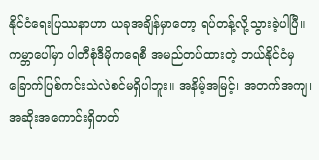နိုင်ငံရေးပြဿနာဟာ ယခုအချိန်မှာတော့ ရပ်တန့်လို့သွားခဲ့ပါပြီ။ ကမ္ဘာပေါ်မှာ ပါတီစုံဒီမိုကရေစီ အမည်တပ်ထားတဲ့ ဘယ်နိုင်ငံမှ ခြောက်ပြစ်ကင်းသဲလဲစင်မရှိပါဘူး။ အနိမ့်အမြင့်၊ အတက်အကျ၊ အဆိုးအကောင်းရှိတတ်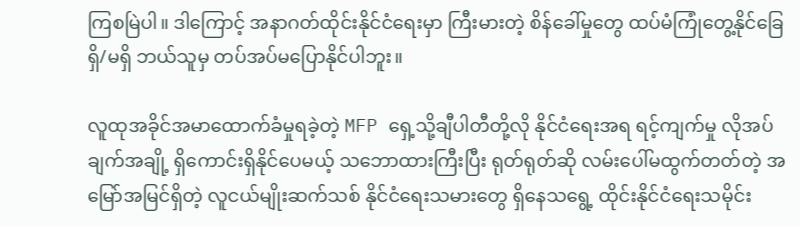ကြစမြဲပါ။ ဒါကြောင့် အနာဂတ်ထိုင်းနိုင်ငံရေးမှာ ကြီးမားတဲ့ စိန်ခေါ်မှုတွေ ထပ်မံကြုံတွေ့နိုင်‌ခြေ ရှိ/မရှိ ဘယ်သူမှ တပ်အပ်မပြောနိုင်ပါဘူး။

လူထုအခိုင်အမာထောက်ခံမှုရခဲ့တဲ့ MFP ရှေ့သို့ချီပါတီတို့လို နိုင်ငံရေးအရ ရင့်ကျက်မှု လိုအပ် ချက်အချို့ ရှိကောင်းရှိနိုင်ပေမယ့် သဘောထားကြီးပြီး ရုတ်ရုတ်ဆို လမ်းပေါ်မထွက်တတ်တဲ့ အမြော်အမြင်ရှိတဲ့ လူငယ်မျိုးဆက်သစ် နိုင်ငံရေးသမားတွေ ရှိနေသရွေ့ ထိုင်းနိုင်ငံရေးသမိုင်း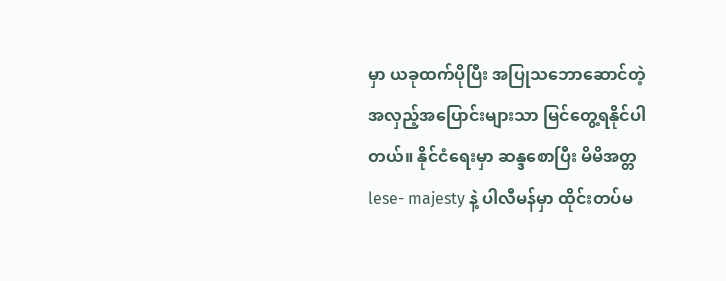မှာ ယခုထက်ပိုပြီး အပြုသဘောဆောင်တဲ့ အလှည့်အပြောင်းများသာ မြင်တွေ့ရနိုင်ပါတယ်။ နိုင်ငံရေးမှာ ဆန္ဒစောပြီး မိမိအတ္တ lese- majesty နဲ့ ပါလီမန်မှာ ထိုင်းတပ်မ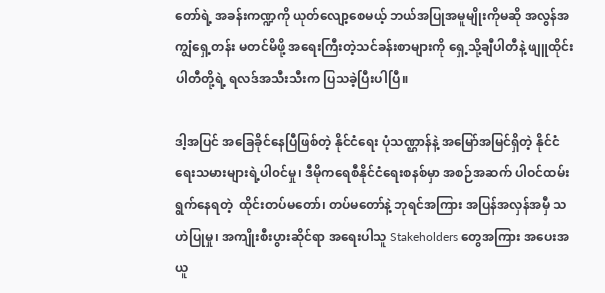တော်ရဲ့ အခန်းကဏ္ဍကို ယုတ်လျော့စေမယ့် ဘယ်အပြုအမူမျိုးကိုမဆို အလွန်အကျွံရှေ့တန်း မတင်မိဖို့ အရေးကြီးတဲ့သင်ခန်းစာများကို ရှေ့သို့ချီပါတီနဲ့ ဖျူထိုင်းပါတီတို့ရဲ့ ရလဒ်အသီးသီးက ပြသခဲ့ပြီးပါပြီ။

ဒါ့အပြင် အခြေခိုင်နေပြီဖြစ်တဲ့ နိုင်ငံရေး ပုံသဏ္ဌာန်နဲ့ အမြော်အမြင်ရှိတဲ့ နိုင်ငံရေးသမားများရဲ့ပါ၀င်မှု၊ ဒီမိုကရေစီနိုင်ငံရေးစနစ်မှာ အစဉ်အဆက် ပါဝင်ထမ်းရွက်နေရတဲ့  ထိုင်းတပ်မတော်၊ တပ်မတော်နဲ့ ဘုရင်အကြား အပြန်အလှန်အမှီ သဟဲပြုမှု၊ အကျိုးစီးပွားဆိုင်ရာ အရေးပါသူ Stakeholders တွေအကြား အပေးအယူ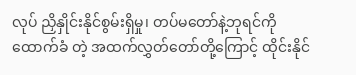လုပ် ညှိနှိုင်းနိုင်စွမ်းရှိမှု၊ တပ်မတော်နဲ့ဘုရင်ကို ထောက်ခံ တဲ့ အထက်လွှတ်တော်တို့ကြောင့် ထိုင်းနိုင်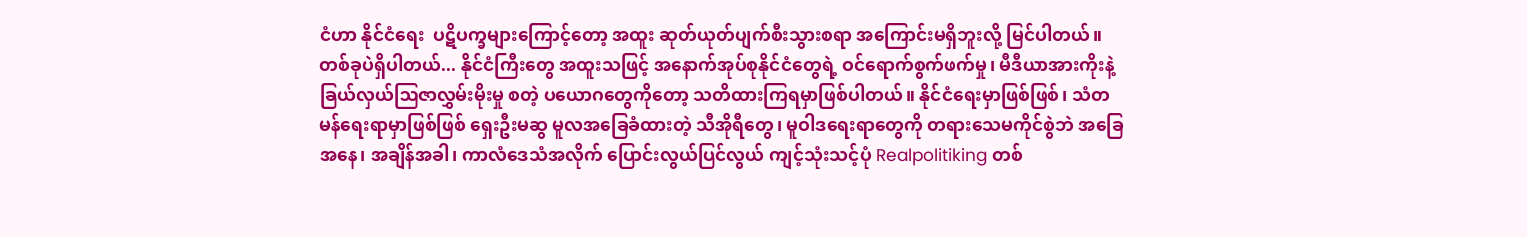ငံဟာ နိုင်ငံရေး  ပဋိပက္ခများကြောင့်တော့ အထူး ဆုတ်ယုတ်ပျက်စီးသွားစရာ အကြောင်းမရှိဘူးလို့ မြင်ပါတယ်။
တစ်ခုပဲရှိပါတယ်... နိုင်ငံကြီးတွေ အထူးသဖြင့် အနောက်အုပ်စုနိုင်ငံတွေရဲ့ ဝင်ရောက်စွက်ဖက်မှု၊ မီဒီယာအားကိုးနဲ့ ခြယ်လှယ်ဩဇာလွှမ်းမိုးမှု စတဲ့ ပယောဂတွေကိုတော့ သတိထားကြရမှာဖြစ်ပါတယ်။ နိုင်ငံရေးမှာဖြစ်ဖြစ်၊ သံတမန်ရေးရာမှာဖြစ်ဖြစ် ရှေးဦးမဆွ မူလအခြေခံထားတဲ့ သီအိုရီတွေ၊ မူဝါဒရေးရာတွေကို တရား‌သေမကိုင်စွဲဘဲ အခြေအနေ၊ အချိန်အခါ၊ ကာလံဒေသံအလိုက် ပြောင်းလွယ်ပြင်လွယ် ကျင့်သုံးသင့်ပုံ Realpolitiking တစ်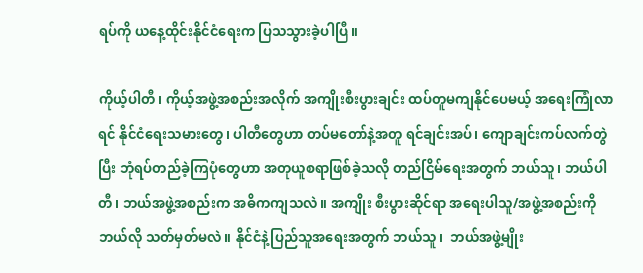ရပ်ကို ယနေ့ထိုင်းနိုင်ငံရေးက ပြသသွားခဲ့ပါပြီ။

ကိုယ့်ပါတီ၊ ကိုယ့်အဖွဲ့အစည်းအလိုက် အကျိုးစီးပွားချင်း ထပ်တူမကျ‌နိုင်ပေမယ့် အရေးကြုံလာရင် နိုင်ငံရေးသမားတွေ၊ ပါတီတွေဟာ တပ်မတော်နဲ့အတူ ရင်ချင်းအပ်၊ ကျောချင်းကပ်လက်တွဲပြီး ဘုံရပ်တည်ခဲ့ကြပုံတွေဟာ အတုယူစရာဖြစ်ခဲ့သလို တည်ငြိမ်ရေးအတွက် ဘယ်သူ၊ ဘယ်ပါတီ၊ ဘယ်အဖွဲ့အစည်းက အဓိကကျသလဲ။ အကျိုး စီးပွားဆိုင်ရာ အရေးပါသူ/အဖွဲ့အစည်းကို ဘယ်လို သတ်မှတ်မလဲ။ နိုင်ငံနဲ့ပြည်သူအရေးအတွက် ဘယ်သူ၊  ဘယ်အဖွဲ့မျိုး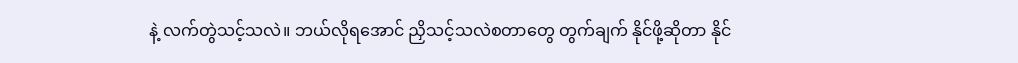နဲ့ လက်တွဲသင့်သလဲ။ ဘယ်လိုရအောင် ညှိသင့်သလဲစတာတွေ တွက်ချက် နိုင်ဖို့ဆိုတာ နိုင်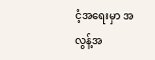ငံ့အရေးမှာ အလွန့်အ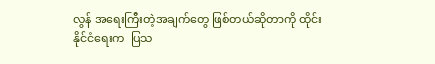လွန် အရေးကြီးတဲ့အချက်တွေ ဖြစ်တယ်ဆိုတာကို ထိုင်းနိုင်ငံရေးက  ပြသ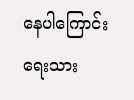နေပါကြောင်း ရေးသား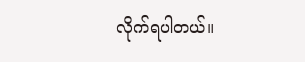လိုက်ရပါတယ်။